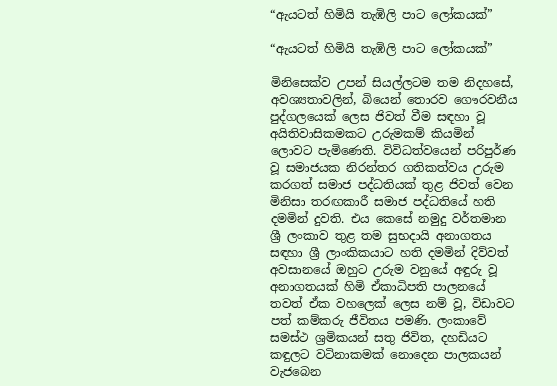“ඇයටත් හිමියි තැඹිලි පාට ලෝකයක්”

“ඇයටත් හිමියි තැඹිලි පාට ලෝකයක්”

මිනිසෙක්ව උපන් සියල්ලටම තම නිදහසේ, අවශ්‍යතාවලින්, බියෙන් තොරව ගෞරවනීය පුද්ගලයෙක් ලෙස ජිවත් වීම සඳහා වූ අයිතිවාසිකමකට උරුමකම් කියමින් ලොවට පැමිණෙති. විවිධත්වයෙන් පරිපුර්ණ වූ සමාජයක නිරන්තර ගතිකත්වය උරුම කරගත් සමාජ පද්ධතියක් තුළ ජිවත් වෙන මිනිසා තරඟකාරී සමාජ පද්ධතියේ හති දමමින් දුවති. එය කෙසේ නමුදු වර්තමාන ශ්‍රී ලංකාව තුළ තම සුභදායි අනාගතය සඳහා ශ්‍රී ලාංකිකයාට හති දමමින් දිව්වත් අවසානයේ ඔහුට උරුම වනුයේ අඳුරු වූ අනාගතයක් හිමි ඒකාධිපති පාලනයේ තවත් ඒක වහලෙක් ලෙස නම් වූ, විඩාවට පත් කම්කරු ජීවිතය පමණි. ලංකාවේ සමස්ථ ශ්‍රමිකයන් සතු ජිවිත, දහඩියට කඳුලට වටිනාකමක් නොදෙන පාලකයන් වැජබෙන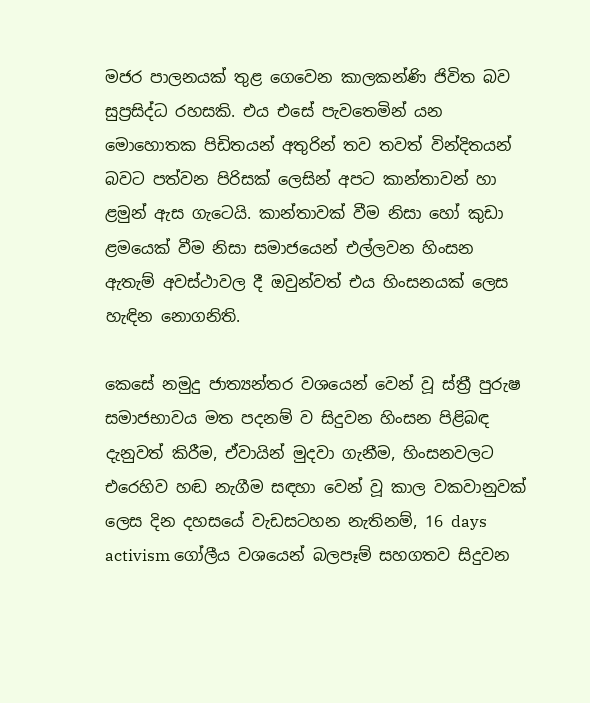මජර පාලනයක් තුළ ගෙවෙන කාලකන්ණි ජිවිත බව සුප්‍රසිද්ධ රහසකි. එය එසේ පැවතෙමින් යන මොහොතක පිඩිතයන් අතුරින් තව තවත් වින්දිතයන් බවට පත්වන පිරිසක් ලෙසින් අපට කාන්තාවන් හා ළමුන් ඇස ගැටෙයි. කාන්තාවක් වීම නිසා හෝ කුඩා ළමයෙක් වීම නිසා සමාජයෙන් එල්ලවන හිංසන ඇතැම් අවස්ථාවල දී ඔවුන්වත් එය හිංසනයක් ලෙස හැඳින නොගනිති.

කෙසේ නමුදු ජාත්‍යන්තර වශයෙන් වෙන් වූ ස්ත්‍රී පුරුෂ සමාජභාවය මත පදනම් ව සිදුවන හිංසන පිළිබඳ දැනුවත් කිරීම, ඒවායින් මුදවා ගැනීම, හිංසනවලට එරෙහිව හඬ නැගීම සඳහා වෙන් වූ කාල වකවානුවක් ලෙස දින දහසයේ වැඩසටහන නැතිනම්, 16 days activism ගෝලීය වශයෙන් බලපෑම් සහගතව සිදුවන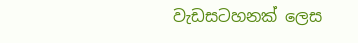වැඩසටහනක් ලෙස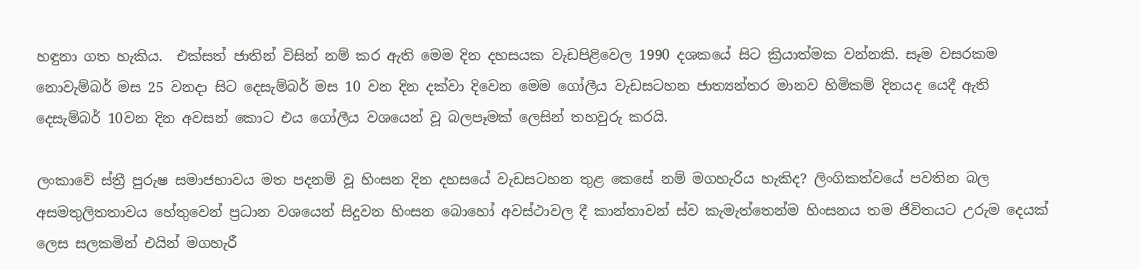හඳුනා ගත හැකිය.  එක්සත් ජාතින් විසින් නම් කර ඇති මෙම දින දහසයක වැඩපිළිවෙල 1990 දශකයේ සිට ක්‍රියාත්මක වන්නකි. සෑම වසරකම නොවැම්බර් මස 25 වනදා සිට දෙසැම්බර් මස 10 වන දින දක්වා දිවෙන මෙම ගෝලීය වැඩසටහන ජාත්‍යන්තර මානව හිමිකම් දිනයද යෙදී ඇති දෙසැම්බර් 10වන දින අවසන් කොට එය ගෝලීය වශයෙන් වූ බලපෑමක් ලෙසින් තහවුරු කරයි.

ලංකාවේ ස්ත්‍රී පුරුෂ සමාජභාවය මත පදනම් වූ හිංසන දින දහසයේ වැඩසටහන තුළ කෙසේ නම් මගහැරිය හැකිද? ලිංගිකත්වයේ පවතින බල අසමතුලිතතාවය හේතුවෙන් ප්‍රධාන වශයෙන් සිදුවන හිංසන බොහෝ අවස්ථාවල දී කාන්තාවන් ස්ව කැමැත්තෙන්ම හිංසනය තම ජිවිතයට උරුම දෙයක් ලෙස සලකමින් එයින් මගහැරී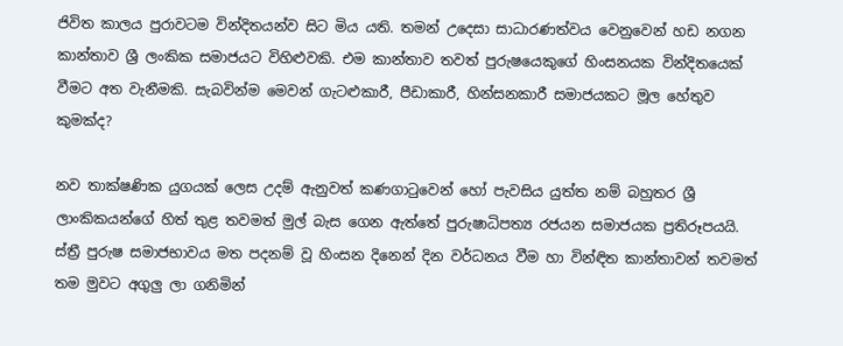ජිවිත කාලය පුරාවටම වින්දිතයන්ව සිට මිය යති. තමන් උදෙසා සාධාරණත්වය වෙනුවෙන් හඩ නගන කාන්තාව ශ්‍රී ලංකික සමාජයට විහිළුවකි. එම කාන්තාව තවත් පුරුෂයෙකුගේ හිංසනයක වින්දිතයෙක් වීමට අත වැනීමකි. සැබවින්ම මෙවන් ගැටළුකාරී, පීඩාකාරී, හින්සනකාරී සමාජයකට මූල හේතුව කුමක්ද?

නව තාක්ෂණික යුගයක් ලෙස උදම් ඇනුවත් කණගාටුවෙන් හෝ පැවසිය යුත්ත නම් බහුතර ශ්‍රී ලාංකිකයන්ගේ හිත් තුළ තවමත් මුල් බැස ගෙන ඇත්තේ පුරුෂාධිපත්‍ය රජයන සමාජයක ප්‍රතිරූපයයි. ස්ත්‍රී පුරුෂ සමාජභාවය මත පදනම් වූ හිංසන දිනෙන් දින වර්ධනය වීම හා වින්ඳිත කාන්තාවන් තවමත් තම මුවට අගුලු ලා ගනිමින්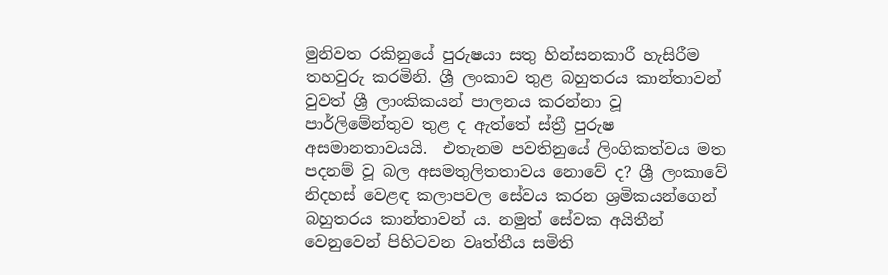මුනිවත රකිනුයේ පුරුෂයා සතු හින්සනකාරී හැසිරීම තහවුරු කරමිනි. ශ්‍රී ලංකාව තුළ බහුතරය කාන්තාවන් වුවත් ශ්‍රී ලාංකිකයන් පාලනය කරන්නා වූ පාර්ලිමේන්තුව තුළ ද ඇත්තේ ස්ත්‍රී පුරුෂ අසමානතාවයයි.  එතැනම පවතිනුයේ ලිංගිකත්වය මත පදනම් වූ බල අසමතුලිතතාවය නොවේ ද? ශ්‍රී ලංකාවේ නිදහස් වෙළඳ කලාපවල සේවය කරන ශ්‍රමිකයන්ගෙන් බහුතරය කාන්තාවන් ය. නමුත් සේවක අයිතීන් වෙනුවෙන් පිහිටවන වෘත්තීය සමිති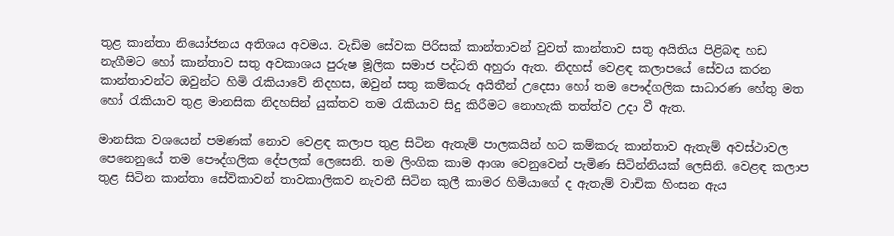තුළ කාන්තා නියෝජනය අතිශය අවමය. වැඩිම සේවක පිරිසක් කාන්තාවන් වුවත් කාන්තාව සතු අයිතිය පිළිබඳ හඩ නැගීමට හෝ කාන්තාව සතු අවකාශය පුරුෂ මූලික සමාජ පද්ධති අහුරා ඇත. නිදහස් වෙළඳ කලාපයේ සේවය කරන කාන්තාවන්ට ඔවුන්ට හිමි රැකියාවේ නිදහස, ඔවුන් සතු කම්කරු අයිතීන් උදෙසා හෝ තම පෞද්ගලික සාධාරණ හේතු මත හෝ රැකියාව තුළ මානසික නිදහසින් යුක්තව තම රැකියාව සිදු කිරීමට නොහැකි තත්ත්ව උදා වී ඇත.

මානසික වශයෙන් පමණක් නොව වෙළඳ කලාප තුළ සිටින ඇතැම් පාලකයින් හට කම්කරු කාන්තාව ඇතැම් අවස්ථාවල පෙනෙනුයේ තම පෞද්ගලික දේපලක් ලෙසෙනි. තම ලිංගික කාම ආශා වෙනුවෙන් පැමිණ සිටින්නියක් ලෙසිනි. වෙළඳ කලාප තුළ සිටින කාන්තා සේවිකාවන් තාවකාලිකව නැවතී සිටින කුලී කාමර හිමියාගේ ද ඇතැම් වාචික හිංසන ඇය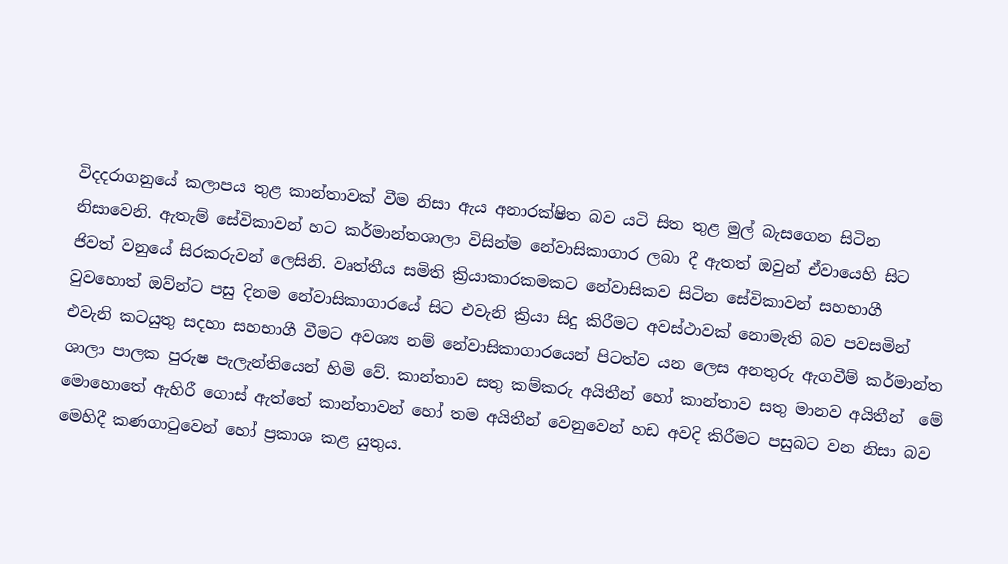විදදරාගනුයේ කලාපය තුළ කාන්තාවක් වීම නිසා ඇය අනාරක්ෂිත බව යටි සිත තුළ මුල් බැසගෙන සිටින නිසාවෙනි. ඇතැම් සේවිකාවන් හට කර්මාන්තශාලා විසින්ම නේවාසිකාගාර ලබා දී ඇතත් ඔවුන් ඒවායෙහි සිට ජිවත් වනුයේ සිරකරුවන් ලෙසිනි. වෘත්තීය සමිති ක්‍රියාකාරකමකට නේවාසිකව සිටින සේවිකාවන් සහභාගී වුවහොත් ඔව්න්ට පසු දිනම නේවාසිකාගාරයේ සිට එවැනි ක්‍රියා සිදු කිරීමට අවස්ථාවක් නොමැති බව පවසමින් එවැනි කටයුතු සදහා සහභාගී වීමට අවශ්‍ය නම් නේවාසිකාගාරයෙන් පිටත්ව යන ලෙස අනතුරු ඇගවීම් කර්මාන්ත ශාලා පාලක පුරුෂ පැලැන්තියෙන් හිමි වේ. කාන්තාව සතු කම්කරු අයිතීන් හෝ කාන්තාව සතු මානව අයිතීන්  මේ මොහොතේ ඇහිරී ගොස් ඇත්තේ කාන්තාවන් හෝ තම අයිතීන් වෙනුවෙන් හඩ අවදි කිරීමට පසුබට වන නිසා බව මෙහිදී කණගාටුවෙන් හෝ ප්‍රකාශ කළ යුතුය.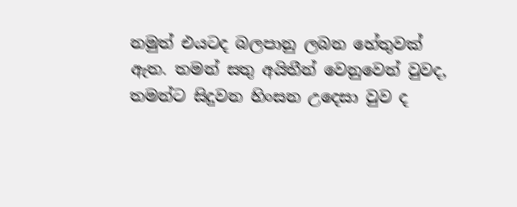නමුත් එයටද බලපානු ලබන හේතුවක් ඇත. තමන් සතු අයිතීන් වෙනුවෙන් වුවද, තමන්ට සිදුවන හිංසන උදෙසා වුව ද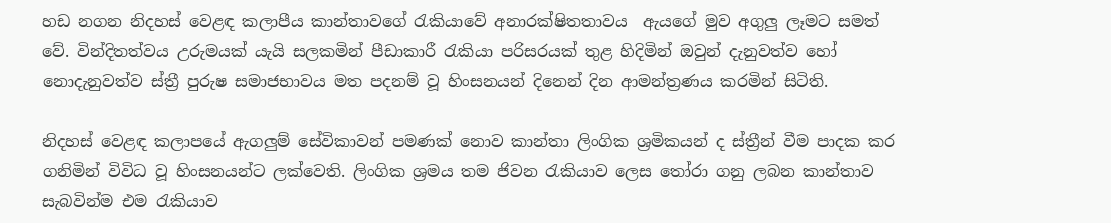හඩ නගන නිදහස් වෙළඳ කලාපීය කාන්තාවගේ රැකියාවේ අනාරක්ෂිතතාවය  ඇයගේ මුව අගුලු ලෑමට සමත් වේ. වින්දිතත්වය උරුමයක් යැයි සලකමින් පීඩාකාරී රැකියා පරිසරයක් තුළ හිදිමින් ඔවුන් දැනුවත්ව හෝ නොදැනුවත්ව ස්ත්‍රී පුරුෂ සමාජභාවය මත පදනම් වූ හිංසනයන් දිනෙන් දින ආමන්ත්‍රණය කරමින් සිටිති.

නිදහස් වෙළඳ කලාපයේ ඇගලුම් සේවිකාවන් පමණක් නොව කාන්තා ලිංගික ශ්‍රමිකයන් ද ස්ත්‍රීන් වීම පාදක කර ගනිමින් විවිධ වූ හිංසනයන්ට ලක්වෙති. ලිංගික ශ්‍රමය තම ජිවන රැකියාව ලෙස තෝරා ගනු ලබන කාන්තාව සැබවින්ම එම රැකියාව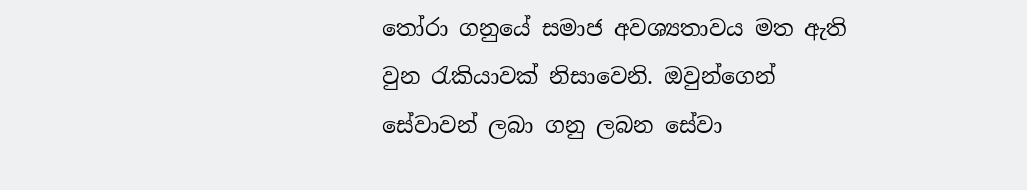තෝරා ගනුයේ සමාජ අවශ්‍යතාවය මත ඇති වුන රැකියාවක් නිසාවෙනි. ඔවුන්ගෙන් සේවාවන් ලබා ගනු ලබන සේවා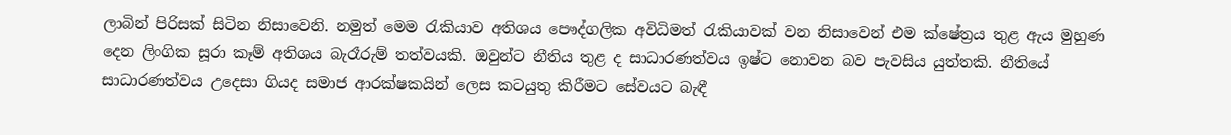ලාබින් පිරිසක් සිටින නිසාවෙනි. නමුත් මෙම රැකියාව අතිශය පෞද්ගලික අවිධිමත් රැකියාවක් වන නිසාවෙන් එම ක්ෂේත්‍රය තුළ ඇය මුහුණ දෙන ලිංගික සූරා කෑම් අතිශය බැරෑරුම් තත්වයකි. ඔවුන්ට නීතිය තුළ ද සාධාරණත්වය ඉෂ්ට නොවන බව පැවසිය යුත්තකි. නීතියේ සාධාරණත්වය උදෙසා ගියද සමාජ ආරක්ෂකයින් ලෙස කටයුතු කිරීමට සේවයට බැඳී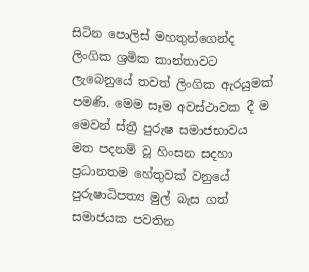සිටින පොලිස් මහතුන්ගෙන්ද ලිංගික ශ්‍රමික කාන්තාවට ලැබෙනුයේ තවත් ලිංගික ඇරයුමක් පමණි. මෙම සෑම අවස්ථාවක දී ම මෙවන් ස්ත්‍රී පුරුෂ සමාජභාවය මත පදනම් වූ හිංසන සදහා ප්‍රධානතම හේතුවක් වනුයේ පුරුෂාධිපත්‍ය මුල් බැස ගත් සමාජයක පවතින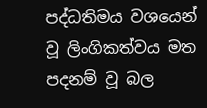පද්ධතිමය වශයෙන් වූ ලිංගිකත්වය මත පදනම් වූ බල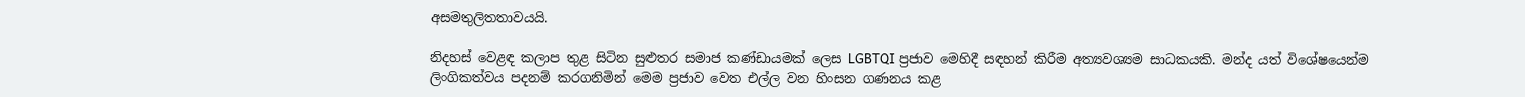අසමතුලිතතාවයයි.

නිදහස් වෙළඳ කලාප තුළ සිටින සුළුතර සමාජ කණ්ඩායමක් ලෙස LGBTQI ප්‍රජාව මෙහිදී සඳහන් කිරීම අත්‍යවශ්‍යම සාධකයකි. මන්ද යත් විශේෂයෙන්ම ලිංගිකත්වය පදනම් කරගනිමින් මෙම ප්‍රජාව වෙත එල්ල වන හිංසන ගණනය කළ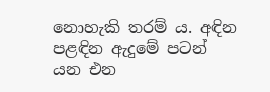නොහැකි තරම් ය. අඳින පළඳින ඇදුමේ පටන් යන එන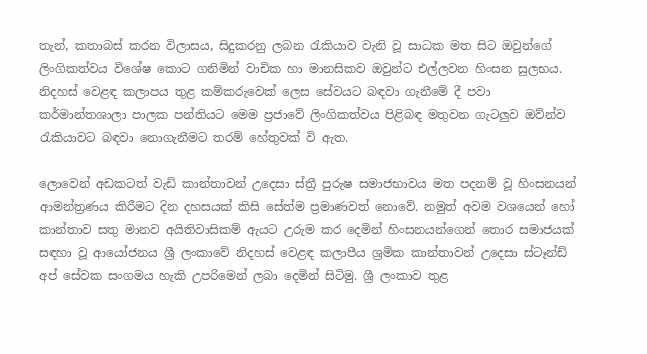තැන්, කතාබස් කරන විලාසය, සිදුකරනු ලබන රැකියාව වැනි වූ සාධක මත සිට ඔවුන්ගේ ලිංගිකත්වය විශේෂ කොට ගනිමින් වාචික හා මානසිකව ඔවුන්ට එල්ලවන හිංසන සුලභය. නිදහස් වෙළඳ කලාපය තුළ කම්කරුවෙක් ලෙස සේවයට බඳවා ගැනීමේ දී පවා කර්මාන්තශාලා පාලක පන්තියට මෙම ප්‍රජාවේ ලිංගිකත්වය පිළිබඳ මතුවන ගැටලුව ඔව්න්ව රැකියාවට බඳවා නොගැනීමට තරම් හේතුවක් වි ඇත.

ලොවෙන් අඩකටත් වැඩි කාන්තාවන් උදෙසා ස්ත්‍රී පුරුෂ සමාජභාවය මත පදනම් වූ හිංසනයන් ආමන්ත්‍රණය කිරීමට දින දහසයක් කිසි සේත්ම ප්‍රමාණවත් නොවේ. නමුත් අවම වශයෙන් හෝ කාන්තාව සතු මානව අයිතිවාසිකම් ඇයට උරුම කර දෙමින් හිංසනයන්ගෙන් තොර සමාජයක් සඳහා වූ ආයෝජනය ශ්‍රී ලංකාවේ නිදහස් වෙළඳ කලාපීය ශ්‍රමික කාන්තාවන් උදෙසා ස්ටෑන්ඩ් අප් සේවක සංගමය හැකි උපරිමෙන් ලබා දෙමින් සිටිමු. ශ්‍රී ලංකාව තුළ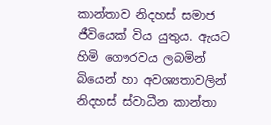කාන්තාව නිදහස් සමාජ ජීවියෙක් විය යුතුය. ඇයට හිමි ගෞරවය ලබමින් බියෙන් හා අවශ්‍යතාවලින් නිදහස් ස්වාධීන කාන්තා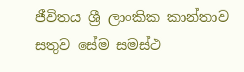ජීවිතය ශ්‍රී ලාංකික කාන්තාව සතුව සේම සමස්ථ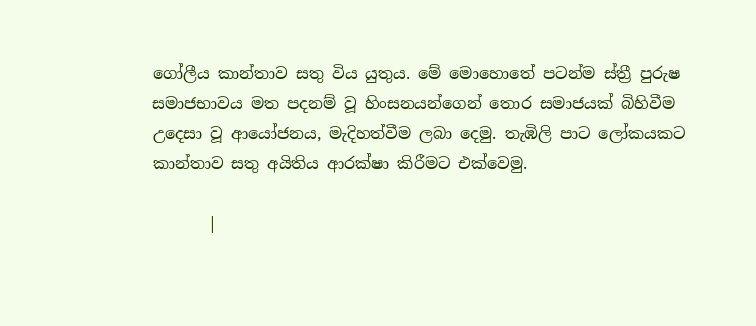ගෝලීය කාන්තාව සතු විය යුතුය. මේ මොහොතේ පටන්ම ස්ත්‍රී පුරුෂ සමාජභාවය මත පදනම් වූ හිංසනයන්ගෙන් තොර සමාජයක් බිහිවීම උදෙසා වූ ආයෝජනය, මැදිහත්වීම ලබා දෙමු. තැඹිලි පාට ලෝකයකට කාන්තාව සතු අයිතිය ආරක්ෂා කිරීමට එක්වෙමු.

       |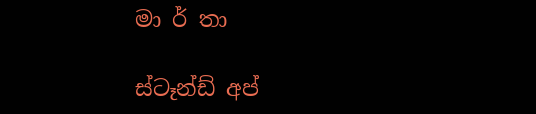මා ර් තා

ස්ටෑන්ඩ් අප්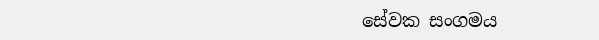සේවක සංගමය